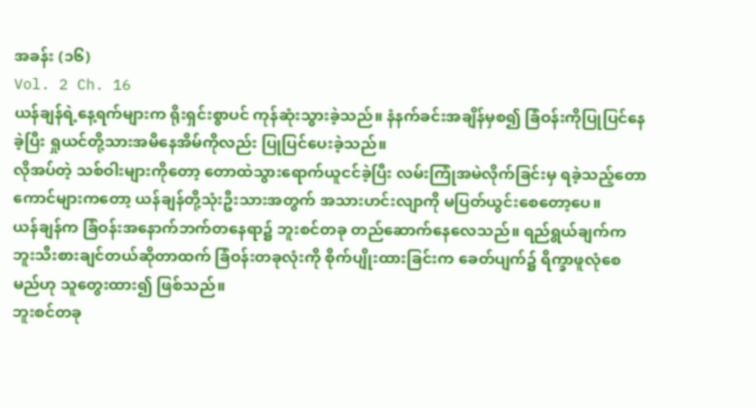အခန်း (၁၆)
Vol. 2 Ch. 16
ယန်ချန်ရဲ့နေ့ရက်များက ရိုးရှင်းစွာပင် ကုန်ဆုံးသွားခဲ့သည်။ နံနက်ခင်းအချိန်မှစ၍ ခြံဝန်းကိုပြုပြင်နေခဲ့ပြီး ရှုယင်တို့သားအမိနေအိမ်ကိုလည်း ပြုပြင်ပေးခဲ့သည်။
လိုအပ်တဲ့ သစ်ဝါးများကိုတော့ တောထဲသွားရောက်ယူငင်ခဲ့ပြီး လမ်းကြုံအမဲလိုက်ခြင်းမှ ရခဲ့သည့်တောကောင်များကတော့ ယန်ချန်တို့သုံးဦးသားအတွက် အသားဟင်းလျာကို မပြတ်ယွင်းစေတော့ပေ။
ယန်ချန်က ခြံဝန်းအနောက်ဘက်တနေရာ၌ ဘူးစင်တခု တည်ဆောက်နေလေသည်။ ရည်ရွယ်ချက်က ဘူးသီးစားချင်တယ်ဆိုတာထက် ခြံဝန်းတခုလုံးကို စိုက်ပျိုးထားခြင်းက ခေတ်ပျက်၌ ရိက္ခာဖူလုံစေမည်ဟု သူတွေးထား၍ ဖြစ်သည်။
ဘူးစင်တခု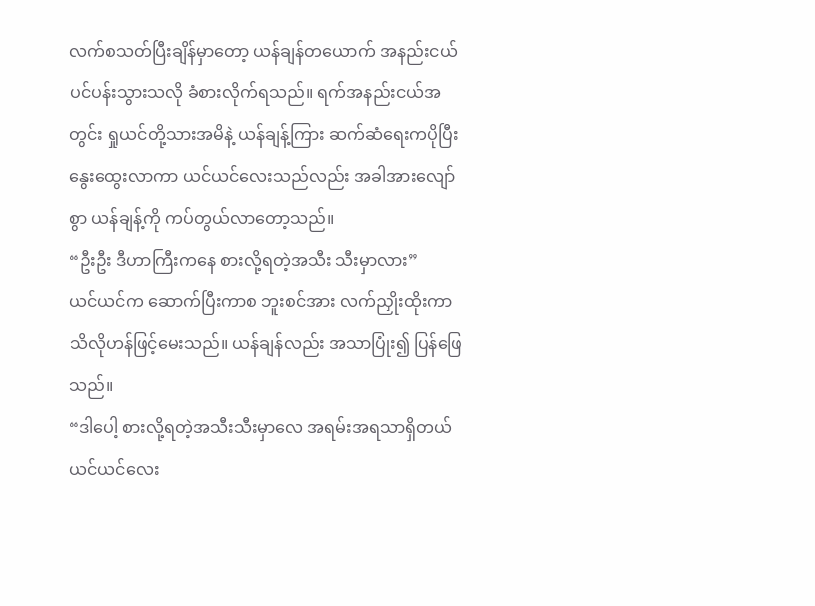လက်စသတ်ပြီးချိန်မှာတော့ ယန်ချန်တယောက် အနည်းငယ် ပင်ပန်းသွားသလို ခံစားလိုက်ရသည်။ ရက်အနည်းငယ်အတွင်း ရှုယင်တို့သားအမိနဲ့ ယန်ချန့်ကြား ဆက်ဆံရေးကပိုပြီး နွေးထွေးလာကာ ယင်ယင်လေးသည်လည်း အခါအားလျော်စွာ ယန်ချန့်ကို ကပ်တွယ်လာတော့သည်။
“ဦးဦး ဒီဟာကြီးကနေ စားလို့ရတဲ့အသီး သီးမှာလား”
ယင်ယင်က ဆောက်ပြီးကာစ ဘူးစင်အား လက်ညှိုးထိုးကာ သိလိုဟန်ဖြင့်မေးသည်။ ယန်ချန်လည်း အသာပြုံး၍ ပြန်ဖြေသည်။
“ဒါပေါ့ စားလို့ရတဲ့အသီးသီးမှာလေ အရမ်းအရသာရှိတယ် ယင်ယင်လေး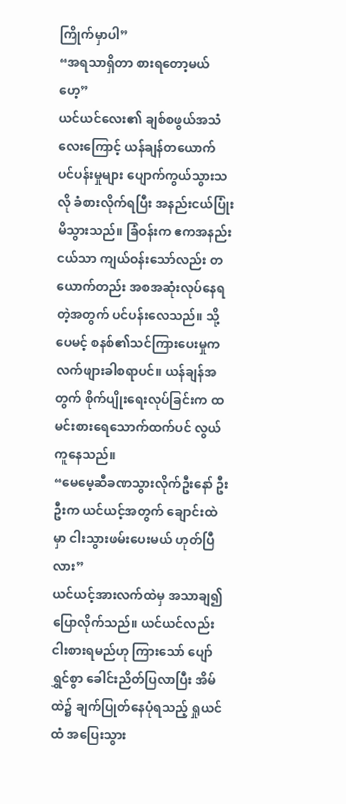ကြိုက်မှာပါ”
“အရသာရှိတာ စားရတော့မယ်ဟေ့”
ယင်ယင်လေး၏ ချစ်စဖွယ်အသံလေးကြောင့် ယန်ချန်တယောက် ပင်ပန်းမှုများ ပျောက်ကွယ်သွားသလို ခံစားလိုက်ရပြီး အနည်းငယ်ပြုံးမိသွားသည်။ ခြံဝန်းက ဧကအနည်းငယ်သာ ကျယ်ဝန်းသော်လည်း တယောက်တည်း အစအဆုံးလုပ်နေရတဲ့အတွက် ပင်ပန်းလေသည်။ သို့ပေမင့် စနစ်၏သင်ကြားပေးမှုက လက်ဖျားခါစရာပင်။ ယန်ချန်အတွက် စိုက်ပျိုးရေးလုပ်ခြင်းက ထမင်းစားရေသောက်ထက်ပင် လွယ်ကူနေသည်။
“မေမေ့ဆီခဏသွားလိုက်ဦးနော် ဦးဦးက ယင်ယင့်အတွက် ချောင်းထဲမှာ ငါးသွားဖမ်းပေးမယ် ဟုတ်ပြီလား”
ယင်ယင့်အားလက်ထဲမှ အသာချ၍ ပြောလိုက်သည်။ ယင်ယင်လည်း ငါးစားရမည်ဟု ကြားသော် ပျော်ရွှင်စွာ ခေါင်းညိတ်ပြလာပြီး အိမ်ထဲ၌ ချက်ပြုတ်နေပုံရသည့် ရှုယင်ထံ အပြေးသွား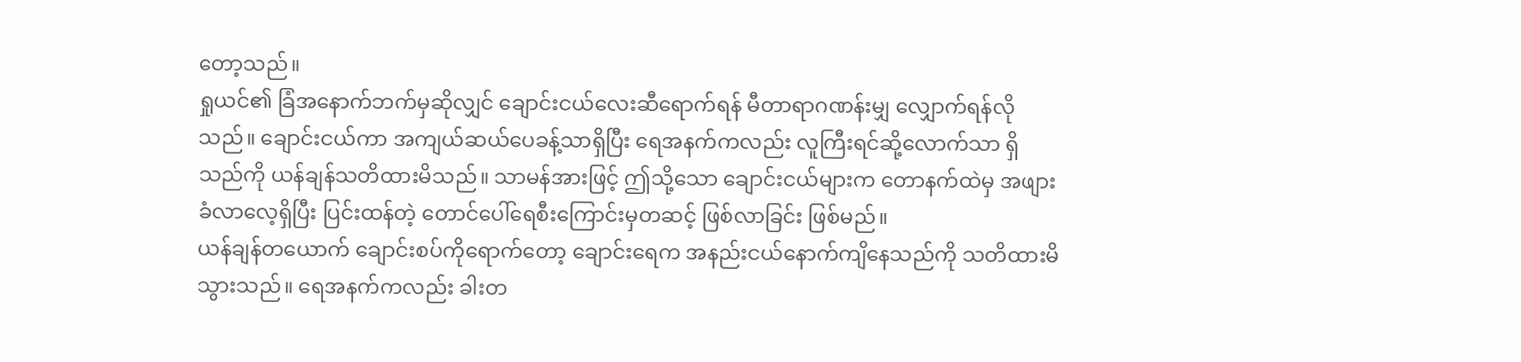တော့သည်။
ရှုယင်၏ ခြံအနောက်ဘက်မှဆိုလျှင် ချောင်းငယ်လေးဆီရောက်ရန် မီတာရာဂဏန်းမျှ လျှောက်ရန်လိုသည်။ ချောင်းငယ်ကာ အကျယ်ဆယ်ပေခန့်သာရှိပြီး ရေအနက်ကလည်း လူကြီးရင်ဆို့လောက်သာ ရှိသည်ကို ယန်ချန်သတိထားမိသည်။ သာမန်အားဖြင့် ဤသို့သော ချောင်းငယ်များက တောနက်ထဲမှ အဖျားခံလာလေ့ရှိပြီး ပြင်းထန်တဲ့ တောင်ပေါ်ရေစီးကြောင်းမှတဆင့် ဖြစ်လာခြင်း ဖြစ်မည်။
ယန်ချန်တယောက် ချောင်းစပ်ကိုရောက်တော့ ချောင်းရေက အနည်းငယ်နောက်ကျိနေသည်ကို သတိထားမိသွားသည်။ ရေအနက်ကလည်း ခါးတ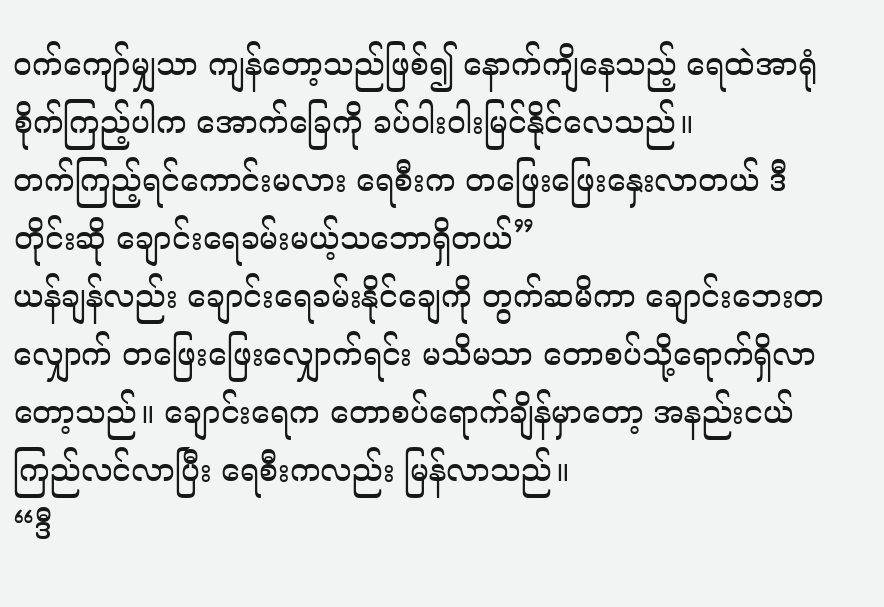ဝက်ကျော်မျှသာ ကျန်တော့သည်ဖြစ်၍ နောက်ကျိနေသည့် ရေထဲအာရုံစိုက်ကြည့်ပါက အောက်ခြေကို ခပ်ဝါးဝါးမြင်နိုင်လေသည်။
တက်ကြည့်ရင်ကောင်းမလား ရေစီးက တဖြေးဖြေးနှေးလာတယ် ဒီတိုင်းဆို ချောင်းရေခမ်းမယ့်သဘောရှိတယ်”
ယန်ချန်လည်း ချောင်းရေခမ်းနိုင်ချေကို တွက်ဆမိကာ ချောင်းဘေးတလျှောက် တဖြေးဖြေးလျှောက်ရင်း မသိမသာ တောစပ်သို့ရောက်ရှိလာတော့သည်။ ချောင်းရေက တောစပ်ရောက်ချိန်မှာတော့ အနည်းငယ်ကြည်လင်လာပြီး ရေစီးကလည်း မြန်လာသည်။
“ဒီ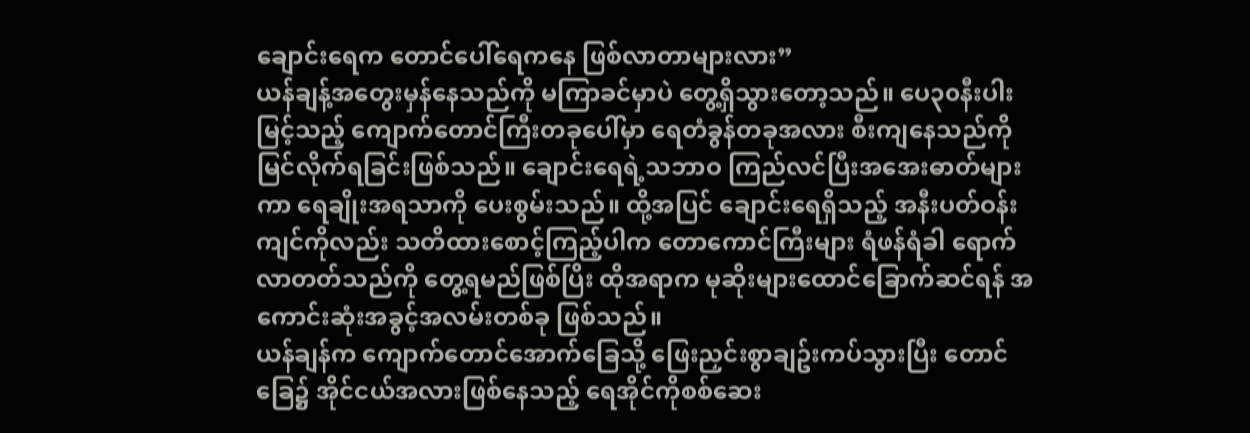ချောင်းရေက တောင်ပေါ်ရေကနေ ဖြစ်လာတာများလား”
ယန်ချန့်အတွေးမှန်နေသည်ကို မကြာခင်မှာပဲ တွေ့ရှိသွားတော့သည်။ ပေ၃၀နီးပါး မြင့်သည့် ကျောက်တောင်ကြီးတခုပေါ်မှာ ရေတံခွန်တခုအလား စီးကျနေသည်ကို မြင်လိုက်ရခြင်းဖြစ်သည်။ ချောင်းရေရဲ့သဘာဝ ကြည်လင်ပြီးအအေးဓာတ်များကာ ရေချိုးအရသာကို ပေးစွမ်းသည်။ ထို့အပြင် ချောင်းရေရှိသည့် အနီးပတ်ဝန်းကျင်ကိုလည်း သတိထားစောင့်ကြည့်ပါက တောကောင်ကြီးများ ရံဖန်ရံခါ ရောက်လာတတ်သည်ကို တွေ့ရမည်ဖြစ်ပြိး ထိုအရာက မုဆိုးများထောင်ခြောက်ဆင်ရန် အကောင်းဆုံးအခွင့်အလမ်းတစ်ခု ဖြစ်သည်။
ယန်ချန်က ကျောက်တောင်အောက်ခြေသို့ ဖြေးညှင်းစွာချဥ်းကပ်သွားပြီး တောင်ခြေ၌ အိုင်ငယ်အလားဖြစ်နေသည့် ရေအိုင်ကိုစစ်ဆေး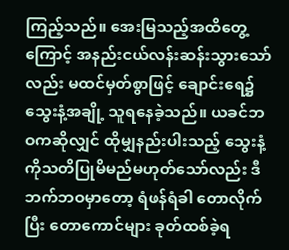ကြည့်သည်။ အေးမြသည့်အထိတွေ့ကြောင့် အနည်းငယ်လန်းဆန်းသွားသော်လည်း မထင်မှတ်စွာဖြင့် ချောင်းရေ၌ သွေးနံ့အချို့ သူရနေခဲ့သည်။ ယခင်ဘဝကဆိုလျှင် ထိုမျှနည်းပါးသည့် သွေးနံ့ကိုသတိပြုမိမည်မဟုတ်သော်လည်း ဒီဘက်ဘဝမှာတော့ ရံဖန်ရံခါ တောလိုက်ပြီး တောကောင်များ ခုတ်ထစ်ခဲ့ရ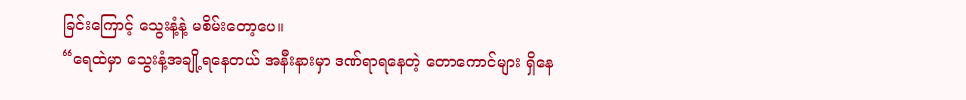ခြင်းကြောင့် သွေးနံ့နဲ့ မစိမ်းတော့ပေ။
“ရေထဲမှာ သွေးနံ့အချို့ရနေတယ် အနီးနားမှာ ဒဏ်ရာရနေတဲ့ တောကောင်များ ရှိနေ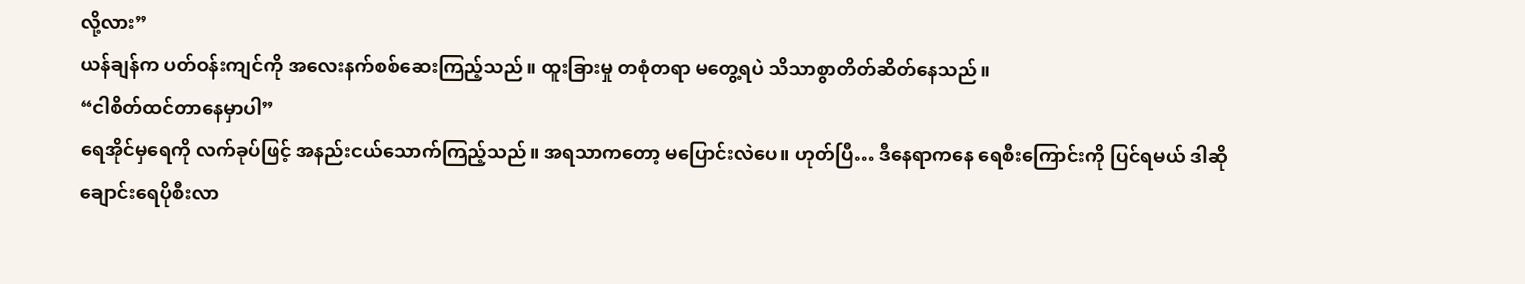လို့လား”
ယန်ချန်က ပတ်ဝန်းကျင်ကို အလေးနက်စစ်ဆေးကြည့်သည်။ ထူးခြားမှု တစုံတရာ မတွေ့ရပဲ သိသာစွာတိတ်ဆိတ်နေသည်။
“ငါစိတ်ထင်တာနေမှာပါ”
ရေအိုင်မှရေကို လက်ခုပ်ဖြင့် အနည်းငယ်သောက်ကြည့်သည်။ အရသာကတော့ မပြောင်းလဲပေ။ ဟုတ်ပြီ… ဒီနေရာကနေ ရေစီးကြောင်းကို ပြင်ရမယ် ဒါဆို ချောင်းရေပိုစီးလာ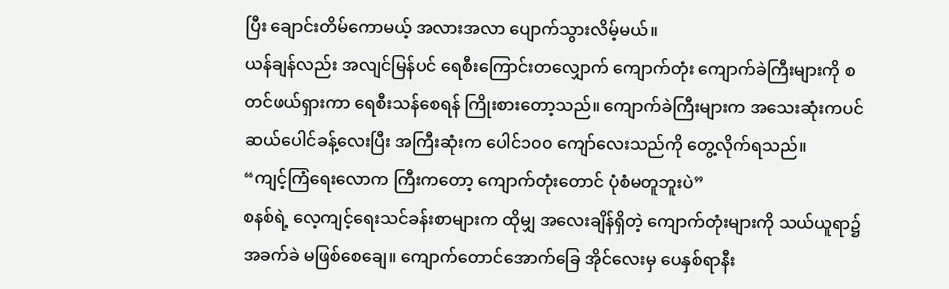ပြီး ချောင်းတိမ်ကောမယ့် အလားအလာ ပျောက်သွားလိမ့်မယ်။
ယန်ချန်လည်း အလျင်မြန်ပင် ရေစီးကြောင်းတလျှောက် ကျောက်တုံး ကျောက်ခဲကြီးများကို စတင်ဖယ်ရှားကာ ရေစီးသန်စေရန် ကြိုးစားတော့သည်။ ကျောက်ခဲကြီးများက အသေးဆုံးကပင် ဆယ်ပေါင်ခန့်လေးပြီး အကြီးဆုံးက ပေါင်၁၀၀ ကျော်လေးသည်ကို တွေ့လိုက်ရသည်။
“ကျင့်ကြံရေးလောက ကြီးကတော့ ကျောက်တုံးတောင် ပုံစံမတူဘူးပဲ”
စနစ်ရဲ့ လေ့ကျင့်ရေးသင်ခန်းစာများက ထိုမျှ အလေးချိန်ရှိတဲ့ ကျောက်တုံးများကို သယ်ယူရာ၌ အခက်ခဲ မဖြစ်စေချေ။ ကျောက်တောင်အောက်ခြေ အိုင်လေးမှ ပေနှစ်ရာနီး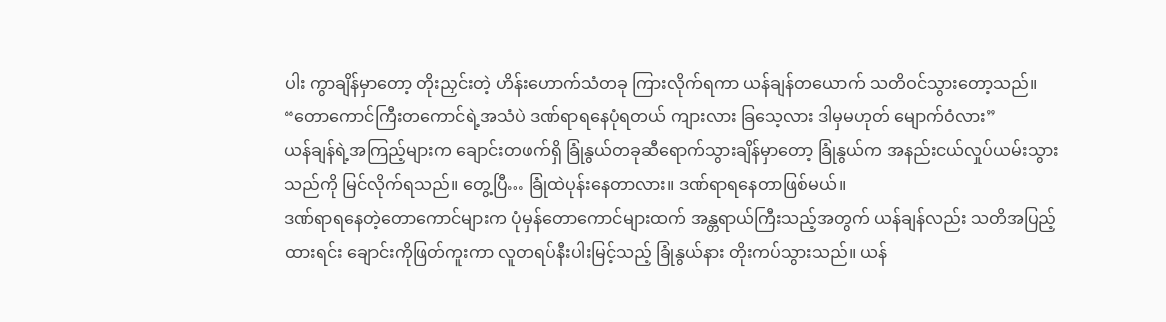ပါး ကွာချိန်မှာတော့ တိုးညှင်းတဲ့ ဟိန်းဟောက်သံတခု ကြားလိုက်ရကာ ယန်ချန်တယောက် သတိဝင်သွားတော့သည်။
“တောကောင်ကြီးတကောင်ရဲ့အသံပဲ ဒဏ်ရာရနေပုံရတယ် ကျားလား ခြသေ့လား ဒါမှမဟုတ် မျောက်ဝံလား”
ယန်ချန်ရဲ့အကြည့်များက ချောင်းတဖက်ရှိ ခြုံနွယ်တခုဆီရောက်သွားချိန်မှာတော့ ခြုံနွယ်က အနည်းငယ်လှုပ်ယမ်းသွားသည်ကို မြင်လိုက်ရသည်။ တွေ့ပြီ… ခြုံထဲပုန်းနေတာလား။ ဒဏ်ရာရနေတာဖြစ်မယ်။
ဒဏ်ရာရနေတဲ့တောကောင်များက ပုံမှန်တောကောင်များထက် အန္တရာယ်ကြီးသည့်အတွက် ယန်ချန်လည်း သတိအပြည့်ထားရင်း ချောင်းကိုဖြတ်ကူးကာ လူတရပ်နီးပါးမြင့်သည့် ခြုံနွယ်နား တိုးကပ်သွားသည်။ ယန်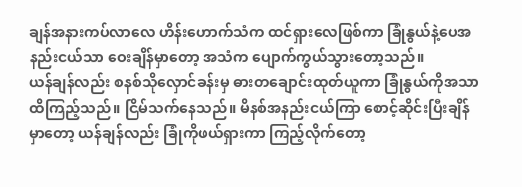ချန်အနားကပ်လာလေ ဟိန်းဟောက်သံက ထင်ရှားလေဖြစ်ကာ ခြုံနွယ်နဲ့ပေအနည်းငယ်သာ ဝေးချိန်မှာတော့ အသံက ပျောက်ကွယ်သွားတော့သည်။
ယန်ချန်လည်း စနစ်သိုလှောင်ခန်းမှ ဓားတချောင်းထုတ်ယူကာ ခြုံနွယ်ကိုအသာထိကြည့်သည်။ ငြိမ်သက်နေသည်။ မိနစ်အနည်းငယ်ကြာ စောင့်ဆိုင်းပြီးချိန်မှာတော့ ယန်ချန်လည်း ခြုံကိုဖယ်ရှားကာ ကြည့်လိုက်တော့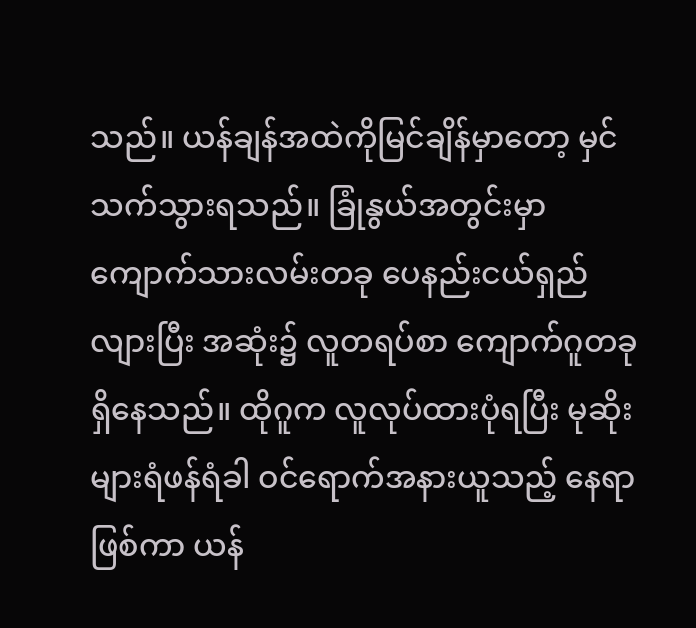သည်။ ယန်ချန်အထဲကိုမြင်ချိန်မှာတော့ မှင်သက်သွားရသည်။ ခြုံနွယ်အတွင်းမှာ ကျောက်သားလမ်းတခု ပေနည်းငယ်ရှည်လျားပြီး အဆုံး၌ လူတရပ်စာ ကျောက်ဂူတခုရှိနေသည်။ ထိုဂူက လူလုပ်ထားပုံရပြီး မုဆိုးများရံဖန်ရံခါ ဝင်ရောက်အနားယူသည့် နေရာဖြစ်ကာ ယန်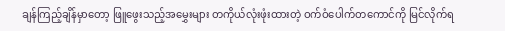ချန်ကြည့်ချိန်မှာတော့ ဖြူဖွေးသည့်အမွှေးများ တကိုယ်လုံးဖုံးထားတဲ့ ဝက်ဝံပေါက်တကောင်ကို မြင်လိုက်ရ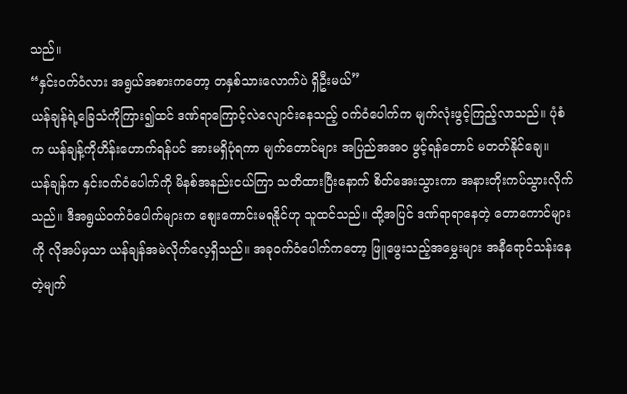သည်။
“နှင်းဝက်ဝံလား အရွယ်အစားကတော့ တနှစ်သားလောက်ပဲ ရှိဦးမယ်”
ယန်ချန်ရဲ့ခြေသံကိုကြား၍ထင် ဒဏ်ရာကြောင့်လဲလျောင်းနေသည့် ဝက်ဝံပေါက်က မျက်လုံးဖွင့်ကြည့်လာသည်။ ပုံစံက ယန်ချန့်ကိုဟိန်းဟောက်ရန်ပင် အားမရှိပုံရကာ မျက်တောင်များ အပြည်အအဝ ဖွင့်ရန်တောင် မတတ်နိုင်ချေ။
ယန်ချန်က နှင်းဝက်ဝံပေါက်ကို မိနစ်အနည်းငယ်ကြာ သတိထားပြီးနောက် စိတ်အေးသွားကာ အနားတိုးကပ်သွားလိုက်သည်။ ဒီအရွယ်ဝက်ဝံပေါက်များက စျေးကောင်းမရနိုင်ဟု သူထင်သည်။ ထို့အပြင် ဒဏ်ရာရာနေတဲ့ တောကောင်များကို လိုအပ်မှသာ ယန်ချန်အမဲလိုက်လေ့ရှိသည်။ အခုဝက်ဝံပေါက်ကတော့ ဖြူဖွေးသည့်အမွှေးများ အနီရောင်သန်းနေတဲ့မျက်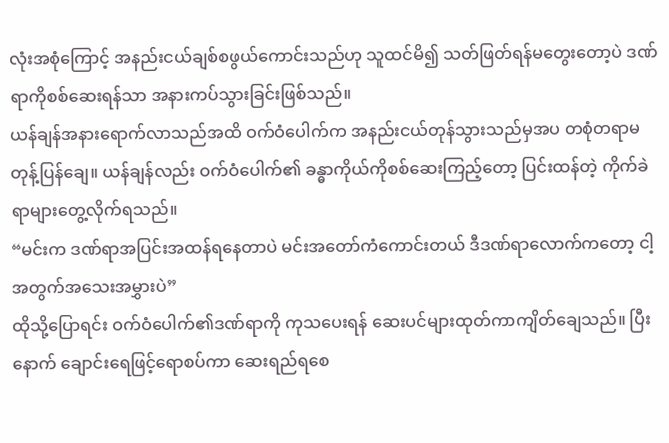လုံးအစုံကြောင့် အနည်းငယ်ချစ်စဖွယ်ကောင်းသည်ဟု သူထင်မိ၍ သတ်ဖြတ်ရန်မတွေးတော့ပဲ ဒဏ်ရာကိုစစ်ဆေးရန်သာ အနားကပ်သွားခြင်းဖြစ်သည်။
ယန်ချန်အနားရောက်လာသည်အထိ ဝက်ဝံပေါက်က အနည်းငယ်တုန်သွားသည်မှအပ တစုံတရာမတုန့်ပြန်ချေ။ ယန်ချန်လည်း ဝက်ဝံပေါက်၏ ခန္ဓာကိုယ်ကိုစစ်ဆေးကြည့်တော့ ပြင်းထန်တဲ့ ကိုက်ခဲရာများတွေ့လိုက်ရသည်။
“မင်းက ဒဏ်ရာအပြင်းအထန်ရနေတာပဲ မင်းအတော်ကံကောင်းတယ် ဒီဒဏ်ရာလောက်ကတော့ ငါ့အတွက်အသေးအမွှားပဲ”
ထိုသို့ပြောရင်း ဝက်ဝံပေါက်၏ဒဏ်ရာကို ကုသပေးရန် ဆေးပင်များထုတ်ကာကျိတ်ချေသည်။ ပြီးနောက် ချောင်းရေဖြင့်ရောစပ်ကာ ဆေးရည်ရစေ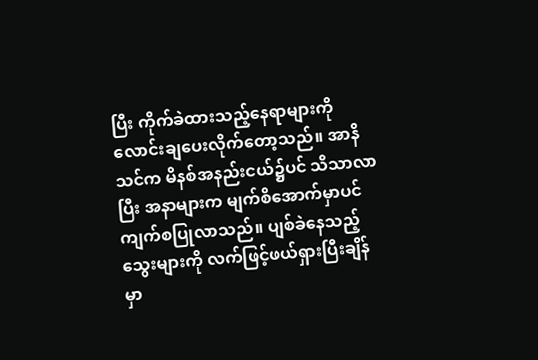ပြီး ကိုက်ခဲထားသည့်နေရာများကို လောင်းချပေးလိုက်တော့သည်။ အာနိသင်က မိနစ်အနည်းငယ်၌ပင် သိသာလာပြီး အနာများက မျက်စိအောက်မှာပင် ကျက်စပြုလာသည်။ ပျစ်ခဲနေသည့်သွေးများကို လက်ဖြင့်ဖယ်ရှားပြီးချိန်မှာ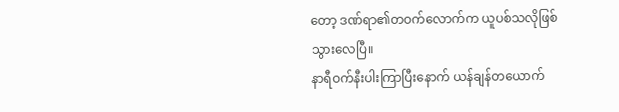တော့ ဒဏ်ရာ၏တဝက်လောက်က ယူပစ်သလိုဖြစ်သွားလေပြီ။
နာရီဝက်နီးပါးကြာပြီးနောက် ယန်ချန်တယောက်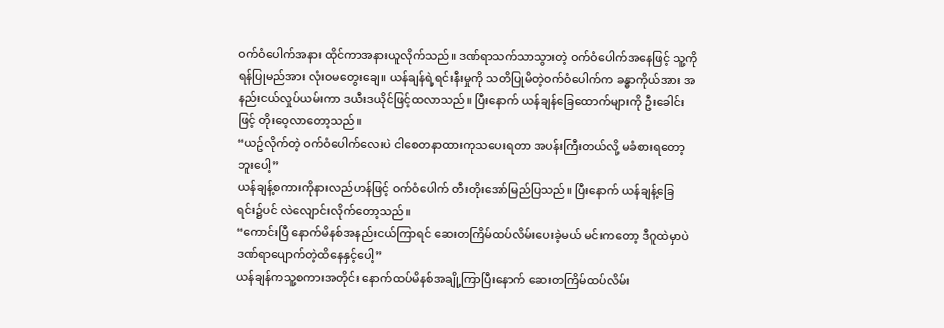ဝက်ဝံပေါက်အနား ထိုင်ကာအနားယူလိုက်သည်။ ဒဏ်ရာသက်သာသွားတဲ့ ဝက်ဝံပေါက်အနေဖြင့် သူ့ကိုရန်ပြုမည်အား လုံးဝမတွေးချေ။ ယန်ချန်ရဲ့ရင်းနီးမှုကို သတိပြုမိတဲ့ဝက်ဝံပေါက်က ခန္ဓာကိုယ်အား အနည်းငယ်လှုပ်ယမ်းကာ ဒယီးဒယိုင်ဖြင့်ထလာသည်။ ပြီးနောက် ယန်ချန်ခြေထောက်များကို ဦးခေါင်းဖြင့် တိုးဝေ့လာတော့သည်။
“ယဥ်လိုက်တဲ့ ဝက်ဝံပေါက်လေးပဲ ငါစေတနာထားကုသပေးရတာ အပန်းကြီးတယ်လို့ မခံစားရတော့ဘူးပေါ့”
ယန်ချန့်စကားကိုနားလည်ဟန်ဖြင့် ဝက်ဝံပေါက် တီးတိုးအော်မြည်ပြသည်။ ပြီးနောက် ယန်ချန့်ခြေရင်း၌ပင် လဲလျောင်းလိုက်တော့သည်။
“ကောင်းပြီ နောက်မိနစ်အနည်းငယ်ကြာရင် ဆေးတကြိမ်ထပ်လိမ်းပေးခဲ့မယ် မင်းကတော့ ဒီဂူထဲမှာပဲ ဒဏ်ရာပျောက်တဲ့ထိနေနှင့်ပေါ့”
ယန်ချန်ကသူ့စကားအတိုင်း နောက်ထပ်မိနစ်အချို့ကြာပြီးနောက် ဆေးတကြိမ်ထပ်လိမ်း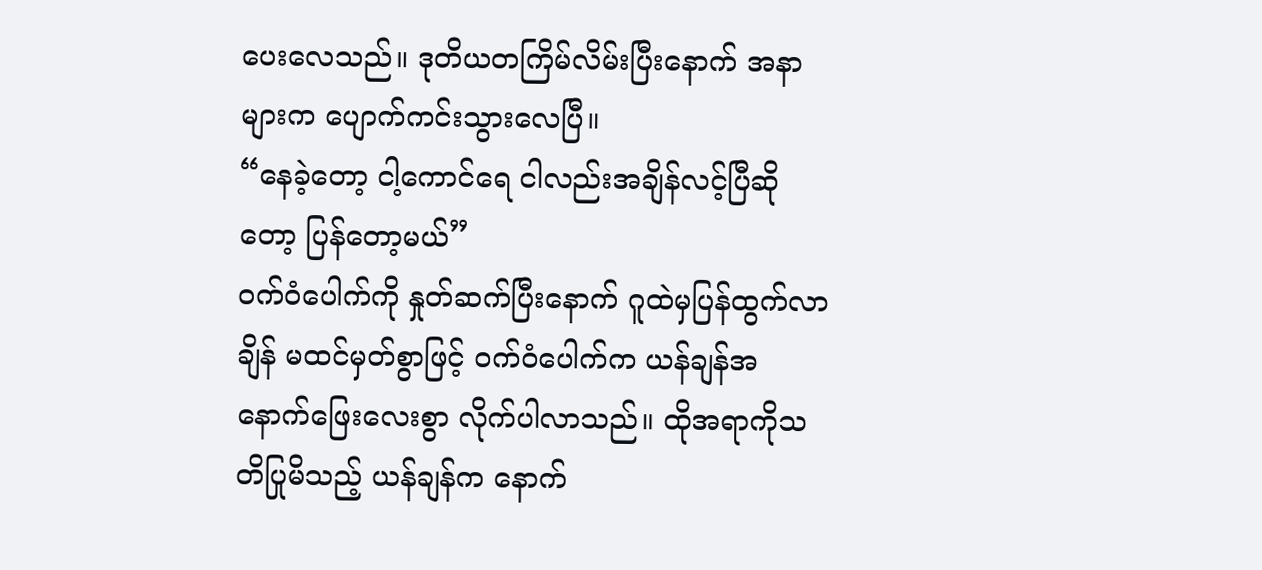ပေးလေသည်။ ဒုတိယတကြိမ်လိမ်းပြီးနောက် အနာများက ပျောက်ကင်းသွားလေပြီ။
“နေခဲ့တော့ ငါ့ကောင်ရေ ငါလည်းအချိန်လင့်ပြီဆိုတော့ ပြန်တော့မယ်”
ဝက်ဝံပေါက်ကို နှုတ်ဆက်ပြီးနောက် ဂူထဲမှပြန်ထွက်လာချိန် မထင်မှတ်စွာဖြင့် ဝက်ဝံပေါက်က ယန်ချန်အနောက်ဖြေးလေးစွာ လိုက်ပါလာသည်။ ထိုအရာကိုသတိပြုမိသည့် ယန်ချန်က နောက်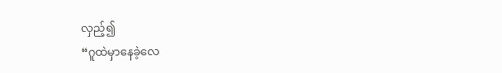လှည့်၍
“ဂူထဲမှာနေခဲ့လေ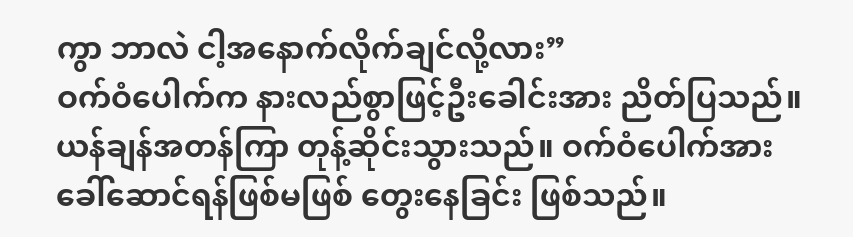ကွာ ဘာလဲ ငါ့အနောက်လိုက်ချင်လို့လား”
ဝက်ဝံပေါက်က နားလည်စွာဖြင့်ဦးခေါင်းအား ညိတ်ပြသည်။ ယန်ချန်အတန်ကြာ တုန့်ဆိုင်းသွားသည်။ ဝက်ဝံပေါက်အား ခေါ်ဆောင်ရန်ဖြစ်မဖြစ် တွေးနေခြင်း ဖြစ်သည်။